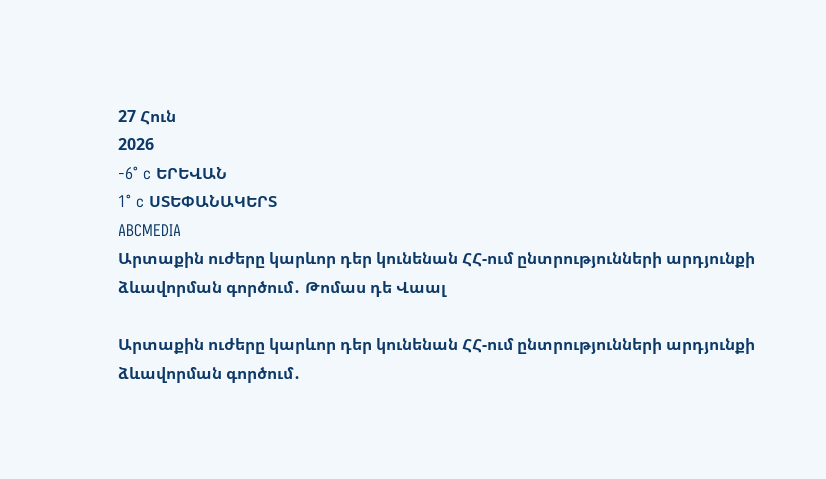27 Հուն
2026
-6° c ԵՐԵՎԱՆ
1° c ՍՏԵՓԱՆԱԿԵՐՏ
ABCMEDIA
Արտաքին ուժերը կարևոր դեր կունենան ՀՀ-ում ընտրությունների արդյունքի ձևավորման գործում․ Թոմաս դե Վաալ

Արտաքին ուժերը կարևոր դեր կունենան ՀՀ-ում ընտրությունների արդյունքի ձևավորման գործում․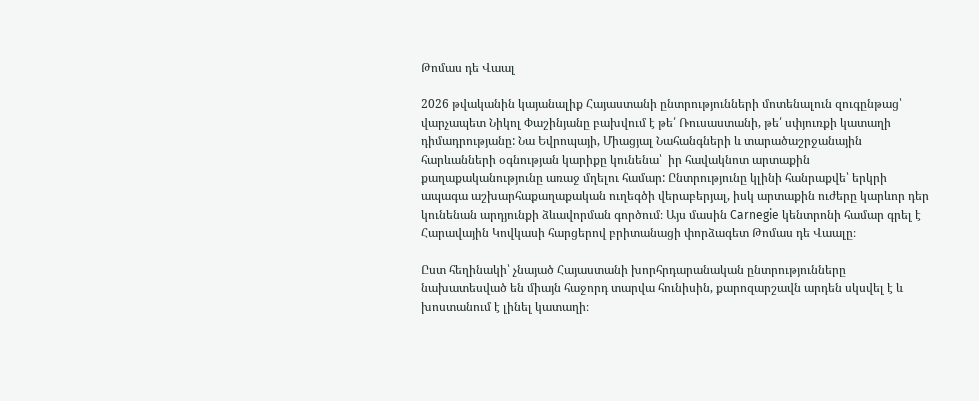Թոմաս դե Վաալ

2026 թվականին կայանալիք Հայաստանի ընտրությունների մոտենալուն զուգընթաց՝ վարչապետ Նիկոլ Փաշինյանը բախվում է թե՛ Ռուսաստանի, թե՛ սփյուռքի կատաղի դիմադրությանը: Նա Եվրոպայի, Միացյալ Նահանգների և տարածաշրջանային հարևանների օգնության կարիքը կունենա՝  իր հավակնոտ արտաքին քաղաքականությունը առաջ մղելու համար: Ընտրությունը կլինի հանրաքվե՝ երկրի ապագա աշխարհաքաղաքական ուղեգծի վերաբերյալ, իսկ արտաքին ուժերը կարևոր դեր կունենան արդյունքի ձևավորման գործում։ Այս մասին Carnegie կենտրոնի համար գրել է Հարավային Կովկասի հարցերով բրիտանացի փորձագետ Թոմաս դե Վաալը։

Ըստ հեղինակի՝ չնայած Հայաստանի խորհրդարանական ընտրությունները նախատեսված են միայն հաջորդ տարվա հունիսին, քարոզարշավն արդեն սկսվել է և խոստանում է լինել կատաղի։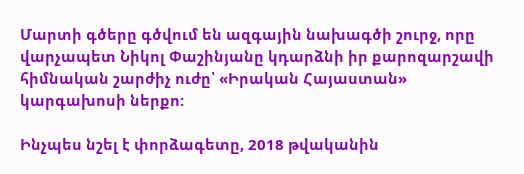Մարտի գծերը գծվում են ազգային նախագծի շուրջ, որը վարչապետ Նիկոլ Փաշինյանը կդարձնի իր քարոզարշավի հիմնական շարժիչ ուժը՝ «Իրական Հայաստան» կարգախոսի ներքո:

Ինչպես նշել է փորձագետը, 2018 թվականին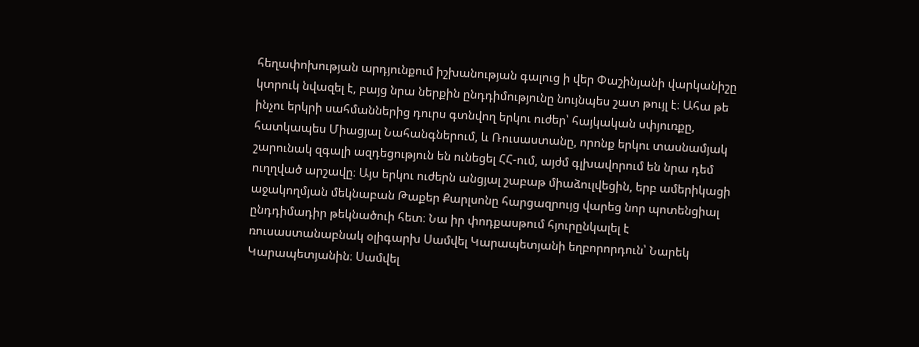հեղափոխության արդյունքում իշխանության գալուց ի վեր Փաշինյանի վարկանիշը կտրուկ նվազել է, բայց նրա ներքին ընդդիմությունը նույնպես շատ թույլ է։ Ահա թե ինչու երկրի սահմաններից դուրս գտնվող երկու ուժեր՝ հայկական սփյուռքը, հատկապես Միացյալ Նահանգներում, և Ռուսաստանը, որոնք երկու տասնամյակ շարունակ զգալի ազդեցություն են ունեցել ՀՀ-ում, այժմ գլխավորում են նրա դեմ ուղղված արշավը։ Այս երկու ուժերն անցյալ շաբաթ միաձուլվեցին, երբ ամերիկացի աջակողմյան մեկնաբան Թաքեր Քարլսոնը հարցազրույց վարեց նոր պոտենցիալ ընդդիմադիր թեկնածուի հետ։ Նա իր փոդքասթում հյուրընկալել է ռուսաստանաբնակ օլիգարխ Սամվել Կարապետյանի եղբորորդուն՝ Նարեկ Կարապետյանին։ Սամվել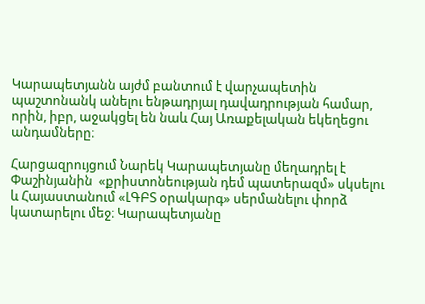Կարապետյանն այժմ բանտում է վարչապետին պաշտոնանկ անելու ենթադրյալ դավադրության համար, որին, իբր, աջակցել են նաև Հայ Առաքելական եկեղեցու անդամները։

Հարցազրույցում Նարեկ Կարապետյանը մեղադրել է Փաշինյանին  «քրիստոնեության դեմ պատերազմ» սկսելու և Հայաստանում «ԼԳԲՏ օրակարգ» սերմանելու փորձ կատարելու մեջ։ Կարապետյանը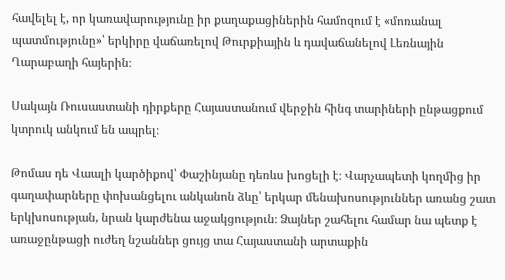հավելել է, որ կառավարությունը իր քաղաքացիներին համոզում է «մոռանալ պատմությունը»՝ երկիրը վաճառելով Թուրքիային և դավաճանելով Լեռնային Ղարաբաղի հայերին։

Սակայն Ռուսաստանի դիրքերը Հայաստանում վերջին հինգ տարիների ընթացքում կտրուկ անկում են ապրել։

Թոմաս դե Վաալի կարծիքով՝ Փաշինյանը դեռևս խոցելի է։ Վարչապետի կողմից իր գաղափարները փոխանցելու անկանոն ձևը՝ երկար մենախոսություններ առանց շատ երկխոսության, նրան կարժենա աջակցություն։ Ձայներ շահելու համար նա պետք է առաջընթացի ուժեղ նշաններ ցույց տա Հայաստանի արտաքին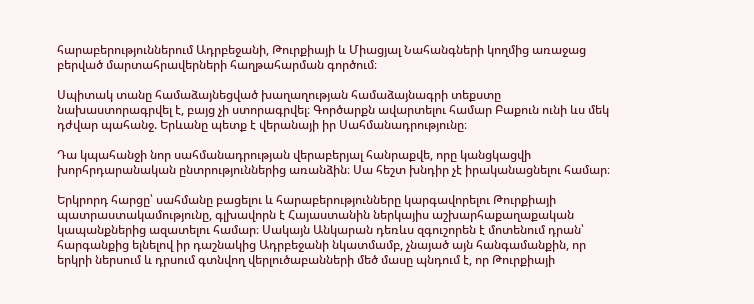հարաբերություններում Ադրբեջանի, Թուրքիայի և Միացյալ Նահանգների կողմից առաջաց բերված մարտահրավերների հաղթահարման գործում։

Սպիտակ տանը համաձայնեցված խաղաղության համաձայնագրի տեքստը նախաստորագրվել է, բայց չի ստորագրվել։ Գործարքն ավարտելու համար Բաքուն ունի ևս մեկ դժվար պահանջ. Երևանը պետք է վերանայի իր Սահմանադրությունը։

Դա կպահանջի նոր սահմանադրության վերաբերյալ հանրաքվե, որը կանցկացվի խորհրդարանական ընտրություններից առանձին։ Սա հեշտ խնդիր չէ իրականացնելու համար։

Երկրորդ հարցը՝ սահմանը բացելու և հարաբերությունները կարգավորելու Թուրքիայի պատրաստակամությունը, գլխավորն է Հայաստանին ներկայիս աշխարհաքաղաքական կապանքներից ազատելու համար։ Սակայն Անկարան դեռևս զգուշորեն է մոտենում դրան՝ հարգանքից ելնելով իր դաշնակից Ադրբեջանի նկատմամբ, չնայած այն հանգամանքին, որ երկրի ներսում և դրսում գտնվող վերլուծաբանների մեծ մասը պնդում է, որ Թուրքիայի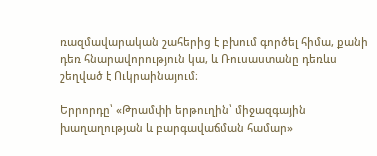ռազմավարական շահերից է բխում գործել հիմա, քանի դեռ հնարավորություն կա, և Ռուսաստանը դեռևս շեղված է Ուկրաինայում։

Երրորդը՝ «Թրամփի երթուղին՝ միջազգային խաղաղության և բարգավաճման համար»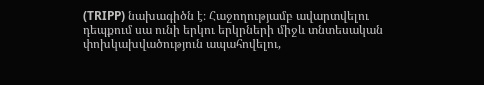(TRIPP) նախագիծն է։ Հաջողությամբ ավարտվելու դեպքում սա ունի երկու երկրների միջև տնտեսական փոխկախվածություն ապահովելու,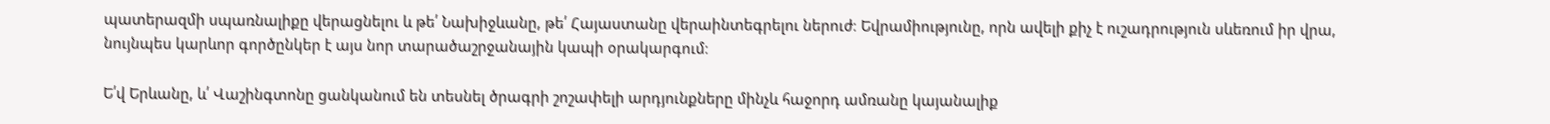պատերազմի սպառնալիքը վերացնելու և թե՛ Նախիջևանը, թե՛ Հայաստանը վերաինտեգրելու ներուժ։ Եվրամիությունը, որն ավելի քիչ է ուշադրություն սևեռում իր վրա, նույնպես կարևոր գործընկեր է այս նոր տարածաշրջանային կապի օրակարգում։

Ե՛վ Երևանը, և՛ Վաշինգտոնը ցանկանում են տեսնել ծրագրի շոշափելի արդյունքները մինչև հաջորդ ամռանը կայանալիք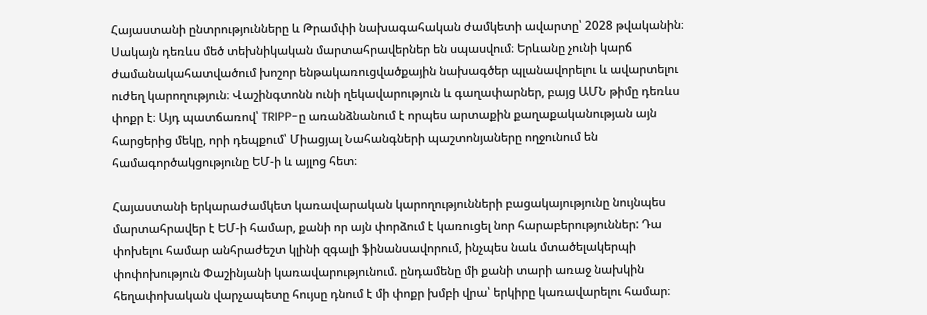Հայաստանի ընտրությունները և Թրամփի նախագահական ժամկետի ավարտը՝ 2028 թվականին։ Սակայն դեռևս մեծ տեխնիկական մարտահրավերներ են սպասվում։ Երևանը չունի կարճ ժամանակահատվածում խոշոր ենթակառուցվածքային նախագծեր պլանավորելու և ավարտելու ուժեղ կարողություն։ Վաշինգտոնն ունի ղեկավարություն և գաղափարներ, բայց ԱՄՆ թիմը դեռևս փոքր է։ Այդ պատճառով՝ TRIPP-ը առանձնանում է որպես արտաքին քաղաքականության այն հարցերից մեկը, որի դեպքում՝ Միացյալ Նահանգների պաշտոնյաները ողջունում են համագործակցությունը ԵՄ-ի և այլոց հետ։

Հայաստանի երկարաժամկետ կառավարական կարողությունների բացակայությունը նույնպես մարտահրավեր է ԵՄ-ի համար, քանի որ այն փորձում է կառուցել նոր հարաբերություններ: Դա փոխելու համար անհրաժեշտ կլինի զգալի ֆինանսավորում, ինչպես նաև մտածելակերպի փոփոխություն Փաշինյանի կառավարությունում. ընդամենը մի քանի տարի առաջ նախկին հեղափոխական վարչապետը հույսը դնում է մի փոքր խմբի վրա՝ երկիրը կառավարելու համար։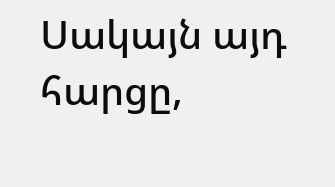Սակայն այդ հարցը,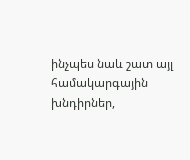ինչպես նաև շատ այլ համակարգային խնդիրներ,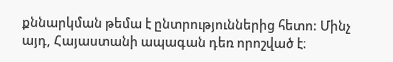քննարկման թեմա է ընտրություններից հետո: Մինչ այդ, Հայաստանի ապագան դեռ որոշված է։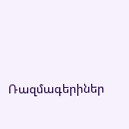Ռազմագերիներ